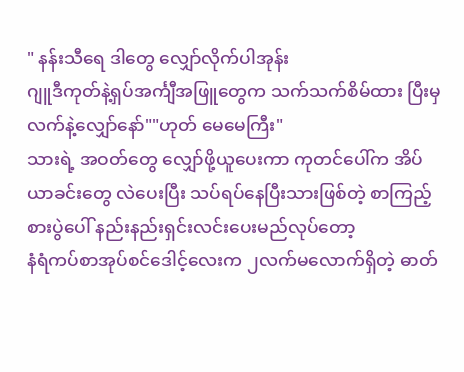" နန်းသီရေ ဒါတွေ လျှော်လိုက်ပါအုန်း
ဂျူဒီကုတ်နဲ့ရှပ်အင်္ကျီအဖြူတွေက သက်သက်စိမ်ထား ပြီးမှ လက်နဲ့လျှော်နော်""ဟုတ် မေမေကြီး"
သားရဲ့ အဝတ်တွေ လျှော်ဖို့ယူပေးကာ ကုတင်ပေါ်က အိပ်ယာခင်းတွေ လဲပေးပြီး သပ်ရပ်နေပြီးသားဖြစ်တဲ့ စာကြည့်စားပွဲပေါ် နည်းနည်းရှင်းလင်းပေးမည်လုပ်တော့
နံရံကပ်စာအုပ်စင်ဒေါင့်လေးက ၂လက်မလောက်ရှိတဲ့ ဓာတ်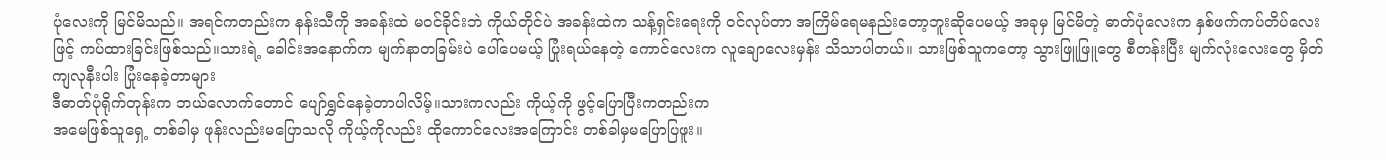ပုံလေးကို မြင်မိသည်။ အရင်ကတည်းက နန်းသီကို အခန်းထဲ မဝင်ခိုင်းဘဲ ကိုယ်တိုင်ပဲ အခန်းထဲက သန့်ရှင်းရေးကို ဝင်လုပ်တာ အကြိမ်ရေမနည်းတော့ဘူးဆိုပေမယ့် အခုမှ မြင်မိတဲ့ ဓာတ်ပုံလေးက နှစ်ဖက်ကပ်တိပ်လေးဖြင့် ကပ်ထားခြင်းဖြစ်သည်။သားရဲ့ ခေါင်းအနောက်က မျက်နာတခြမ်းပဲ ပေါ်ပေမယ့် ပြုံးရယ်နေတဲ့ ကောင်လေးက လူချောလေးမှန်း သိသာပါတယ်။ သားဖြစ်သူကတော့ သွားဖြူဖြူတွေ စီတန်းပြီး မျက်လုံးလေးတွေ မှိတ်ကျလုနီးပါး ပြုံးနေခဲ့တာများ
ဒီဓာတ်ပုံရိုက်တုန်းက ဘယ်လောက်တောင် ပျော်ရွှင်နေခဲ့တာပါလိမ့်။သားကလည်း ကိုယ့်ကို ဖွင့်ပြောပြီးကတည်းက
အမေဖြစ်သူရှေ့ တစ်ခါမှ ဖုန်းလည်းမပြောသလို ကိုယ့်ကိုလည်း ထိုကောင်လေးအကြောင်း တစ်ခါမှမပြောပြဖူး။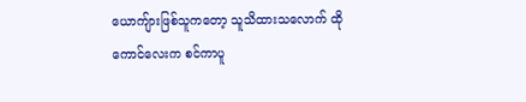ယောကျ်ားဖြစ်သူကတော့ သူသိထားသလောက် ထိုကောင်လေးက စင်ကာပူ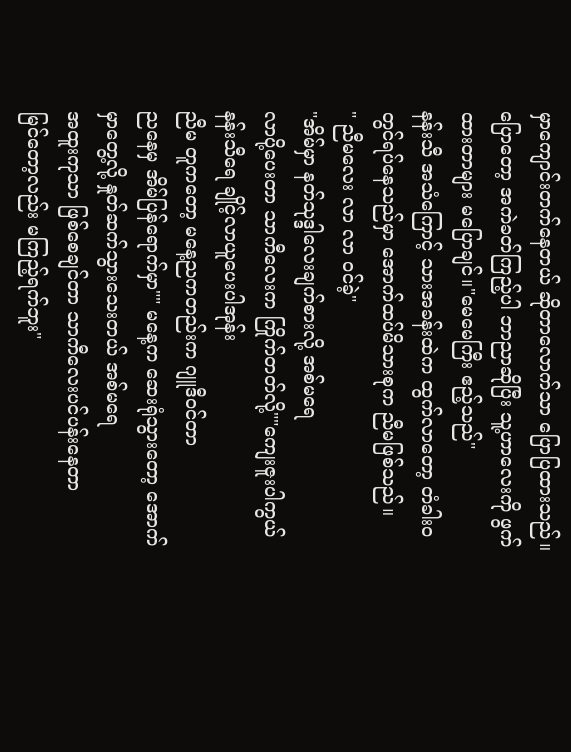မှာကျောင်းတက်နေတယ် ဆိုတာလောက်သာ ပြောပြထားသည်။ ပြောတော့ အကဲခတ်ကြည့်ပါ ဘာညာဆိုပြီး သူ့ဟာလေးကို ဖွက်ထားတာများ မပြောချင်။"မေမေကြီး ဧည့်သည်"
နန်းသီ အသံကြောင့် သားအခန်းထဲက ထွက်လာတော့ တံခါးဝတွင်ရပ်နေသည်မှာ အောက်ထပ်မိသားစုက ညီမဖြစ်သည်။
" ညီမလေး လာ လာ ဝင်ခဲ့"
"အိမ်မှာ နတ်သုဒ္ဒါလေးချက်စားလို့ အစ်မရေ
လာပို့ပေးတာ သာကီလေးက ကြိုက်တတ်လို့""ကျေးဇူးပါကွယ် နန်းသီရေ ချိုင့်လာယူပေးပါအုန်း
ညီမ တူကတော့ မနေ့ညကတည်းက ဂျူဒီဝင်တာ
ညနေမှ အိမ်ပြန်ရောက်မှာ"" မနေ့က ဆေးရုံသွားတော့ အောက်မှာတွေ့လို့ နှုတ်ဆက်သွားသေးတယ် အစ်မရေ
အထူးကုသာ ဖြစ်စေချင်တာ သာကီလေးပင်ပန်းနေတာ
မြင်တော့လည်း မကြည့်ရက်ဘူး"